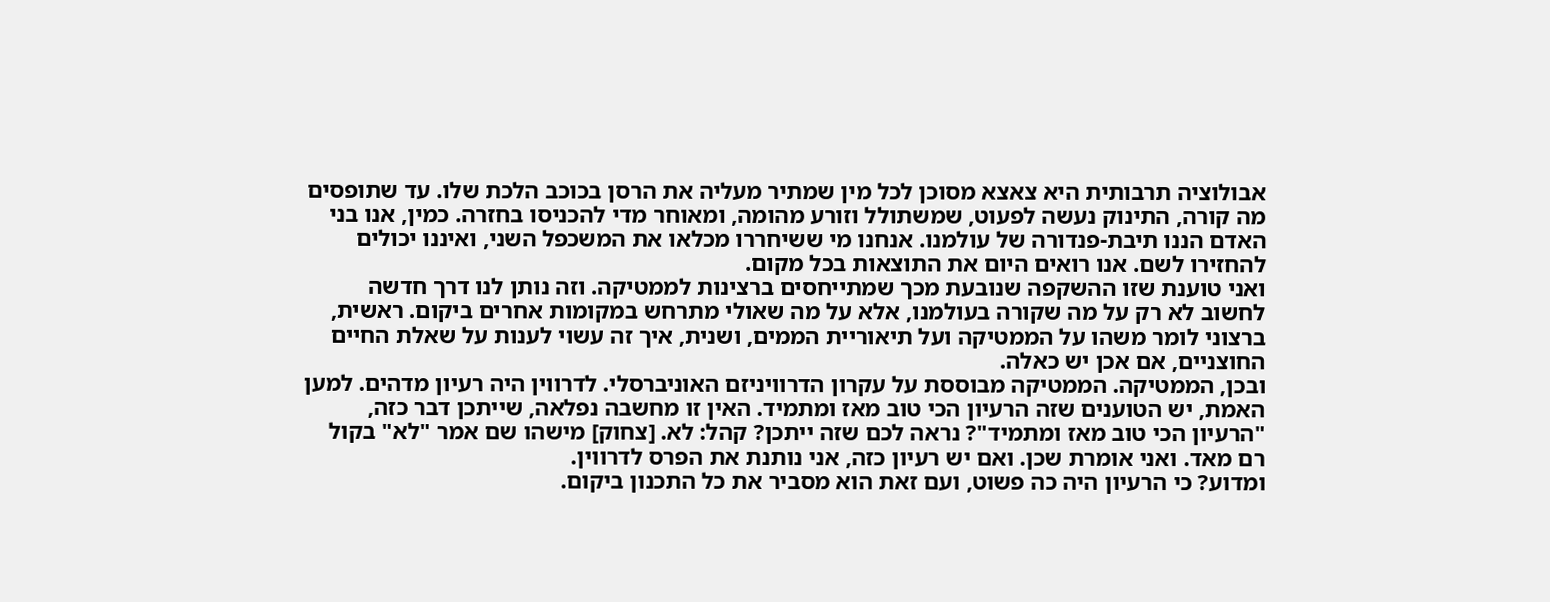אבולוציה תרבותית היא צאצא מסוכן לכל מין שמתיר מעליה את הרסן בכוכב הלכת שלו. עד שתופסים מה קורה, התינוק נעשה לפעוט, שמשתולל וזורע מהומה, ומאוחר מדי להכניסו בחזרה. כמין, אנו בני האדם הננו תיבת-פנדורה של עולמנו. אנחנו מי ששיחררו מכלאו את המשכפל השני, ואיננו יכולים להחזירו לשם. אנו רואים היום את התוצאות בכל מקום.
ואני טוענת שזו ההשקפה שנובעת מכך שמתייחסים ברצינות לממטיקה. וזה נותן לנו דרך חדשה לחשוב לא רק על מה שקורה בעולמנו, אלא על מה שאולי מתרחש במקומות אחרים ביקום. ראשית, ברצוני לומר משהו על הממטיקה ועל תיאוריית הממים, ושנית, איך זה עשוי לענות על שאלת החיים החוצניים, אם אכן יש כאלה.
ובכן, הממטיקה. הממטיקה מבוססת על עקרון הדרוויניזם האוניברסלי. לדרווין היה רעיון מדהים. למען האמת, יש הטוענים שזה הרעיון הכי טוב מאז ומתמיד. האין זו מחשבה נפלאה, שייתכן דבר כזה, "הרעיון הכי טוב מאז ומתמיד"? נראה לכם שזה ייתכן? קהל: לא. [צחוק] מישהו שם אמר "לא" בקול רם מאד. ואני אומרת שכן. ואם יש רעיון כזה, אני נותנת את הפרס לדרווין.
ומדוע? כי הרעיון היה כה פשוט, ועם זאת הוא מסביר את כל התכנון ביקום.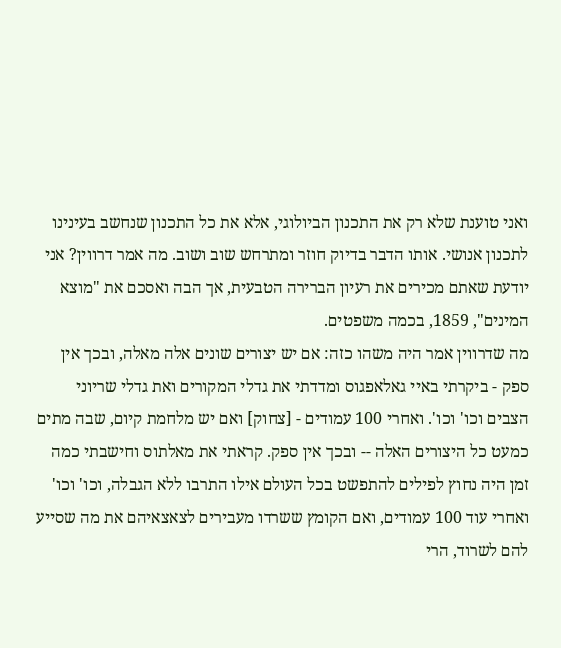ואני טוענת שלא רק את התכנון הביולוגי, אלא את כל התכנון שנחשב בעינינו לתכנון אנושי. אותו הדבר בדיוק חוזר ומתרחש שוב ושוב. מה אמר דרווין? אני יודעת שאתם מכירים את רעיון הברירה הטבעית, אך הבה ואסכם את "מוצא המינים", 1859, בכמה משפטים.
מה שדרווין אמר היה משהו כזה: אם יש יצורים שונים אלה מאלה, ובכך אין ספק - ביקרתי באיי גאלאפגוס ומדדתי את גדלי המקורים ואת גדלי שריוני הצבים וכו' וכו'. ואחרי 100 עמודים - [צחוק] ואם יש מלחמת קיום, שבה מתים כמעט כל היצורים האלה -- ובכך אין ספק. קראתי את מאלתוס וחישבתי כמה זמן היה נחוץ לפילים להתפשט בכל העולם אילו התרבו ללא הגבלה, וכו' וכו' ואחרי עוד 100 עמודים, ואם הקומץ ששרדו מעבירים לצאצאיהם את מה שסייע להם לשרוד, הרי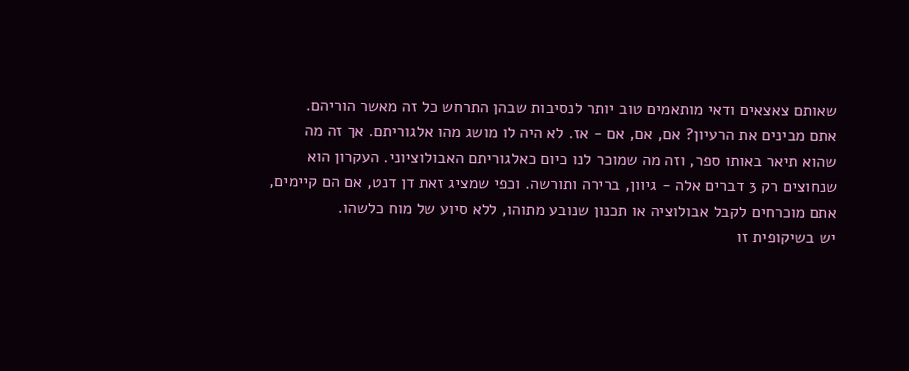שאותם צאצאים ודאי מותאמים טוב יותר לנסיבות שבהן התרחש כל זה מאשר הוריהם.
אתם מבינים את הרעיון? אם, אם, אם - אז. לא היה לו מושג מהו אלגוריתם. אך זה מה שהוא תיאר באותו ספר, וזה מה שמוכר לנו כיום כאלגוריתם האבולוציוני. העקרון הוא שנחוצים רק 3 דברים אלה - גיוון, ברירה ותורשה. וכפי שמציג זאת דן דנט, אם הם קיימים, אתם מוכרחים לקבל אבולוציה או תכנון שנובע מתוהו, ללא סיוע של מוח כלשהו.
יש בשיקופית זו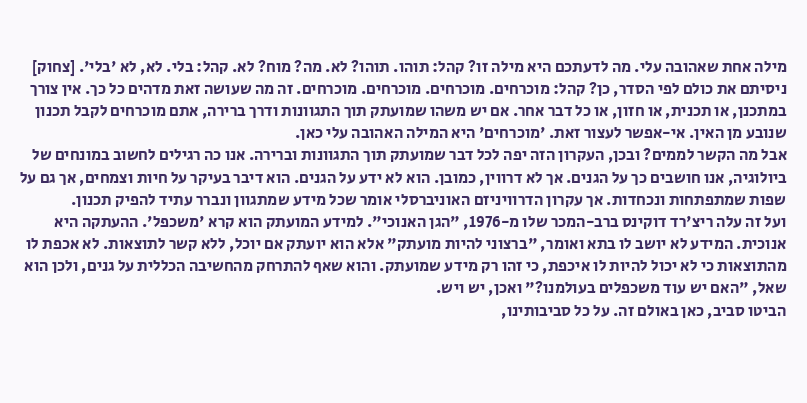מילה אחת שאהובה עלי. מה לדעתכם היא מילה זו? קהל: תוהו. תוהו? לא. מה? מוח? לא. קהל: בלי. לא, לא 'בלי'. [צחוק] ניסיתם את כולם לפי הסדר, כן? קהל: מוכרחים. מוכרחים. מוכרחים. מוכרחים. זה מה שעושה זאת מדהים כל כך. אין צורך במתכנן, או תכנית, או חזון, או כל דבר אחר. אם יש משהו שמועתק תוך התגוונות ודרך ברירה, אתם מוכרחים לקבל תכנון שנובע מן האין. אי-אפשר לעצור זאת. 'מוכרחים' היא המילה האהובה עלי כאן.
אבל מה הקשר לממים? ובכן, העקרון הזה יפה לכל דבר שמועתק תוך התגוונות וברירה. אנו כה רגילים לחשוב במונחים של ביולוגיה, אנו חושבים כך על הגנים. אך לא דרווין, כמובן. הוא לא ידע על הגנים. הוא דיבר בעיקר על חיות וצמחים, אך גם על שפות שמתפתחות ונכחדות. אך עקרון הדרוויניזם האוניברסלי אומר שכל מידע שמתגוון ונברר עתיד להפיק תכנון.
ועל זה עלה ריצ'רד דוקינס ברב-המכר שלו מ-1976, "הגן האנוכי". למידע המועתק הוא קרא 'משכפל'. ההעתקה היא אנוכית. המידע לא יושב לו בתא ואומר, "ברצוני להיות מועתק" אלא הוא יועתק אם יוכל, ללא קשר לתוצאות. לא אכפת לו מהתוצאות כי לא יכול להיות לו איכפת, כי זהו רק מידע שמועתק. והוא שאף להתרחק מהחשיבה הכללית על גנים, ולכן הוא שאל, "האם יש עוד משכפלים בעולמנו?" ואכן, יש ויש.
הביטו סביב, כאן באולם זה. על כל סביבותינו,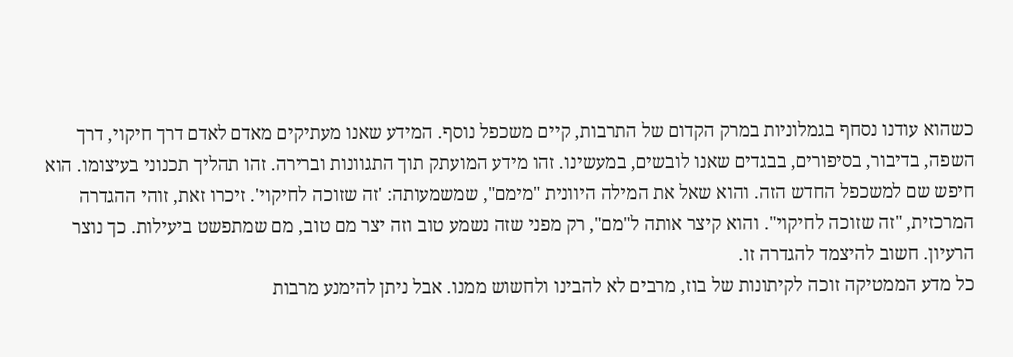כשהוא עודנו נסחף בגמלוניות במרק הקדום של התרבות, קיים משכפל נוסף. המידע שאנו מעתיקים מאדם לאדם דרך חיקוי, דרך השפה, בדיבור, בסיפורים, בבגדים שאנו לובשים, במעשינו. זהו מידע המועתק תוך התגוונות וברירה. זהו תהליך תכנוני בעיצומו. הוא חיפש שם למשכפל החדש הזה. והוא שאל את המילה היוונית "מימם", שמשמעותה: 'זה שזוכה לחיקוי'. זיכרו זאת, זוהי ההגדרה המרכזית, "זה שזוכה לחיקוי". והוא קיצר אותה ל"מם", רק מפני שזה נשמע טוב וזה יצר מם טוב, מם שמתפשט ביעילות. כך נוצר הרעיון. חשוב להיצמד להגדרה זו.
כל מדע הממטיקה זוכה לקיתונות של בוז, מרבים לא להבינו ולחשוש ממנו. אבל ניתן להימנע מרבות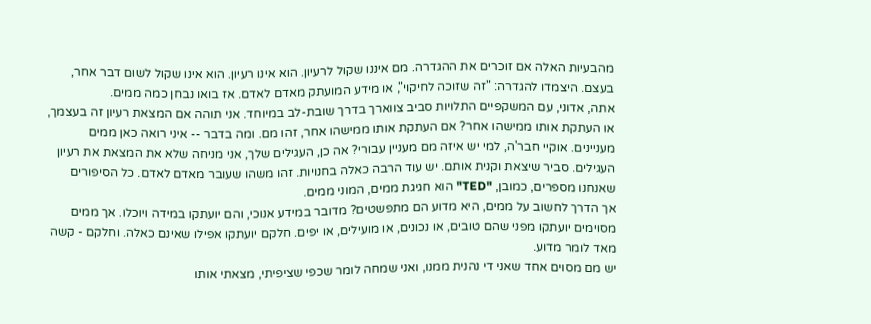מהבעיות האלה אם זוכרים את ההגדרה. מם איננו שקול לרעיון. הוא אינו רעיון. הוא אינו שקול לשום דבר אחר, בעצם. היצמדו להגדרה: "זה שזוכה לחיקוי", או מידע המועתק מאדם לאדם. אז בואו נבחן כמה ממים.
אתה, אדוני, עם המשקפיים התלויות סביב צווארך בדרך שובת-לב במיוחד. אני תוהה אם המצאת רעיון זה בעצמך, או העתקת אותו ממישהו אחר? אם העתקת אותו ממישהו אחר, זהו מם. ומה בדבר -- איני רואה כאן ממים מעניינים. אוקיי חבר'ה, למי יש איזה מם מעניין עבורי? אה כן, העגילים שלך, אני מניחה שלא את המצאת את רעיון העגילים. סביר שיצאת וקנית אותם. יש עוד הרבה כאלה בחנויות. זהו משהו שעובר מאדם לאדם. כל הסיפורים שאנחנו מספרים, כמובן, "TED" הוא חגיגת ממים, המוני ממים.
אך הדרך לחשוב על ממים, היא מדוע הם מתפשטים? מדובר במידע אנוכי, והם יועתקו במידה ויוכלו. אך ממים מסוימים יועתקו מפני שהם טובים, או נכונים, או מועילים, או יפים. חלקם יועתקו אפילו שאינם כאלה. וחלקם - קשה מאד לומר מדוע.
יש מם מסוים אחד שאני די נהנית ממנו, ואני שמחה לומר שכפי שציפיתי, מצאתי אותו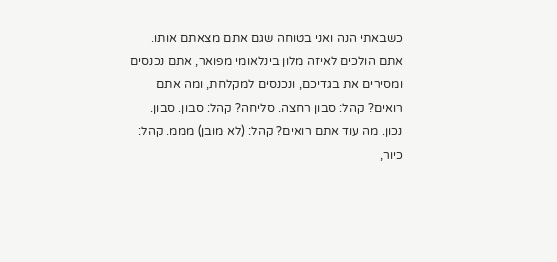כשבאתי הנה ואני בטוחה שגם אתם מצאתם אותו. אתם הולכים לאיזה מלון בינלאומי מפואר, אתם נכנסים ומסירים את בגדיכם, ונכנסים למקלחת, ומה אתם רואים? קהל: סבון רחצה. סליחה? קהל: סבון. סבון. נכון. מה עוד אתם רואים? קהל: (לא מובן) מממ. קהל: כיור,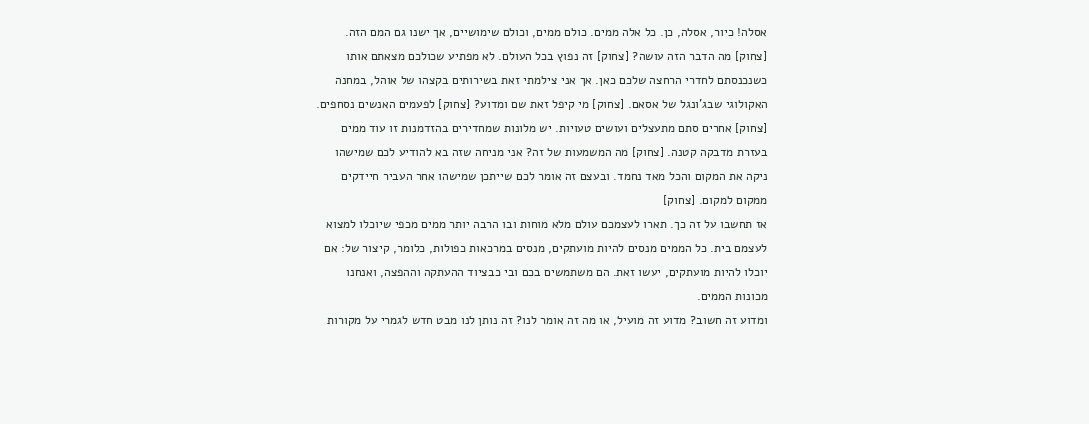אסלה! כיור, אסלה, כן. כל אלה ממים. כולם ממים, וכולם שימושיים, אך ישנו גם המם הזה. [צחוק] מה הדבר הזה עושה? [צחוק] זה נפוץ בכל העולם. לא מפתיע שכולכם מצאתם אותו כשנכנסתם לחדרי הרחצה שלכם כאן. אך אני צילמתי זאת בשירותים בקצהו של אוהל, במחנה האקולוגי שבג'ונגל של אסאם. [צחוק] מי קיפל זאת שם ומדוע? [צחוק] לפעמים האנשים נסחפים. [צחוק] אחרים סתם מתעצלים ועושים טעויות. יש מלונות שמחדירים בהזדמנות זו עוד ממים בעזרת מדבקה קטנה. [צחוק] מה המשמעות של זה? אני מניחה שזה בא להודיע לכם שמישהו ניקה את המקום והכל מאד נחמד. ובעצם זה אומר לכם שייתכן שמישהו אחר העביר חיידקים ממקום למקום. [צחוק]
אז תחשבו על זה כך. תארו לעצמכם עולם מלא מוחות ובו הרבה יותר ממים מכפי שיוכלו למצוא לעצמם בית. כל הממים מנסים להיות מועתקים, מנסים במרכאות כפולות, כלומר, קיצור של: אם יוכלו להיות מועתקים, יעשו זאת. הם משתמשים בכם ובי כבציוד ההעתקה וההפצה, ואנחנו מכונות הממים.
ומדוע זה חשוב? מדוע זה מועיל, או מה זה אומר לנו? זה נותן לנו מבט חדש לגמרי על מקורות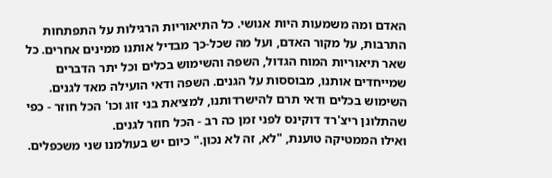האדם ומה משמעות היות אנושי. כל התיאוריות הרגילות על התפתחות התרבות, על מקור האדם, ועל מה שכל-כך מבדיל אותנו ממינים אחרים. כל שאר תיאוריות המוח הגדול, השפה והשימוש בכלים וכל יתר הדברים שמייחדים אותנו, מבוססות על הגנים. השפה ודאי הועילה מאד לגנים. השימוש בכלים ודאי תרם להישרדותנו, למציאת בני זוג וכו' הכל חוזר - כפי שהתלונן ריצ'רד דוקינס לפני זמן כה רב - הכל חוזר לגנים.
ואילו הממטיקה טוענת, "לא, זה לא נכון." כיום יש בעולמנו שני משכפלים.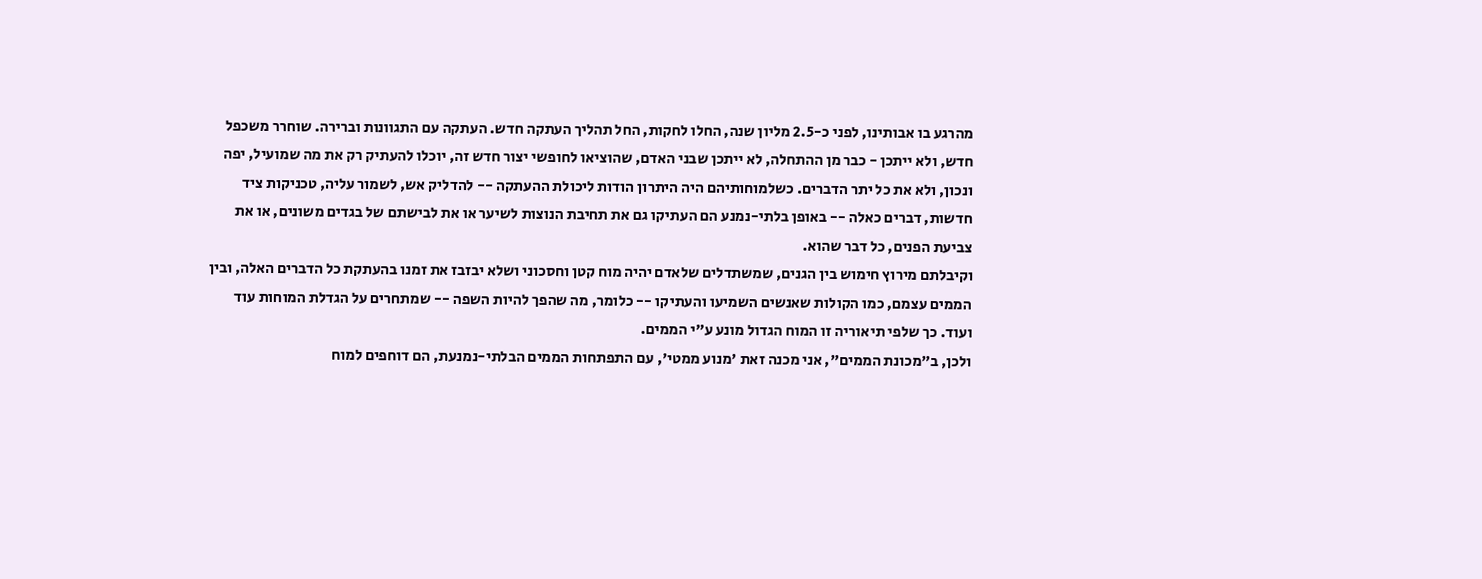מהרגע בו אבותינו, לפני כ-2.5 מליון שנה, החלו לחקות, החל תהליך העתקה חדש. העתקה עם התגוונות וברירה. שוחרר משכפל חדש, ולא ייתכן - כבר מן ההתחלה, לא ייתכן שבני האדם, שהוציאו לחופשי יצור חדש זה, יוכלו להעתיק רק את מה שמועיל, יפה ונכון, ולא את כל יתר הדברים. כשלמוחותיהם היה היתרון הודות ליכולת ההעתקה -- להדליק אש, לשמור עליה, טכניקות ציד חדשות, דברים כאלה -- באופן בלתי-נמנע הם העתיקו גם את תחיבת הנוצות לשיער או את לבישתם של בגדים משונים, או את צביעת הפנים, כל דבר שהוא.
וקיבלתם מירוץ חימוש בין הגנים, שמשתדלים שלאדם יהיה מוח קטן וחסכוני ושלא יבזבז את זמנו בהעתקת כל הדברים האלה, ובין הממים עצמם, כמו הקולות שאנשים השמיעו והעתיקו -- כלומר, מה שהפך להיות השפה -- שמתחרים על הגדלת המוחות עוד ועוד. כך שלפי תיאוריה זו המוח הגדול מונע ע"י הממים.
ולכן, ב"מכונת הממים", אני מכנה זאת 'מנוע ממטי', עם התפתחות הממים הבלתי-נמנעת, הם דוחפים למוח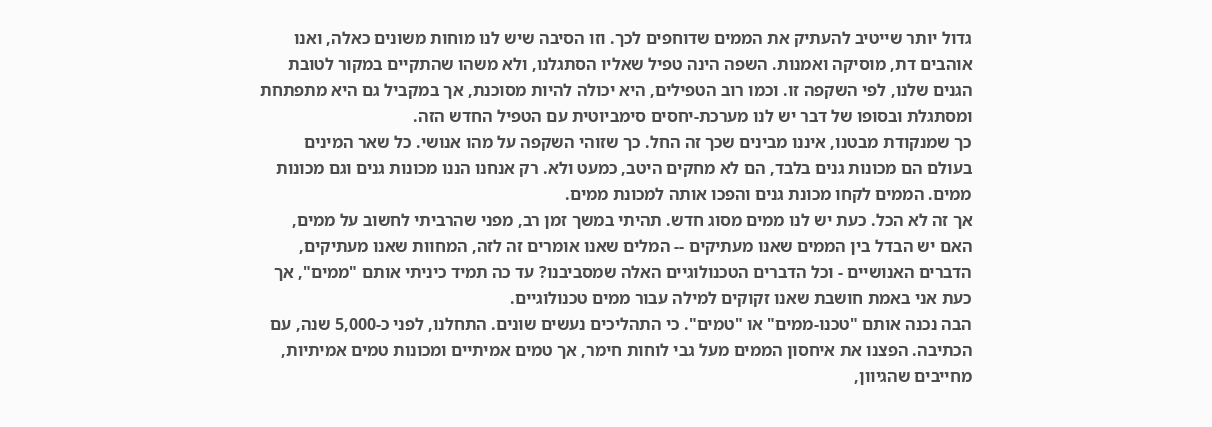גדול יותר שייטיב להעתיק את הממים שדוחפים לכך. וזו הסיבה שיש לנו מוחות משונים כאלה, ואנו אוהבים דת, מוסיקה ואמנות. השפה הינה טפיל שאליו הסתגלנו, ולא משהו שהתקיים במקור לטובת הגנים שלנו, לפי השקפה זו. וכמו רוב הטפילים, היא יכולה להיות מסוכנת, אך במקביל גם היא מתפתחת ומסתגלת ובסופו של דבר יש לנו מערכת-יחסים סימביוטית עם הטפיל החדש הזה.
כך שמנקודת מבטנו, איננו מבינים שכך זה החל. כך שזוהי השקפה על מהו אנושי. כל שאר המינים בעולם הם מכונות גנים בלבד, הם לא מחקים היטב, כמעט ולא. רק אנחנו הננו מכונות גנים וגם מכונות ממים. הממים לקחו מכונת גנים והפכו אותה למכונת ממים.
אך זה לא הכל. כעת יש לנו ממים מסוג חדש. תהיתי במשך זמן רב, מפני שהרביתי לחשוב על ממים, האם יש הבדל בין הממים שאנו מעתיקים -- המלים שאנו אומרים זה לזה, המחוות שאנו מעתיקים, הדברים האנושיים - וכל הדברים הטכנולוגיים האלה שמסביבנו? עד כה תמיד כיניתי אותם "ממים", אך כעת אני באמת חושבת שאנו זקוקים למילה עבור ממים טכנולוגיים.
הבה נכנה אותם "טכנו-ממים" או "טמים". כי התהליכים נעשים שונים. התחלנו, לפני כ-5,000 שנה, עם הכתיבה. הפצנו את איחסון הממים מעל גבי לוחות חימר, אך טמים אמיתיים ומכונות טמים אמיתיות, מחייבים שהגיוון,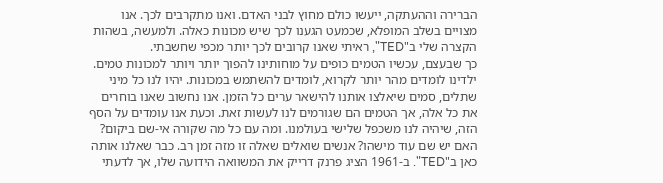הברירה וההעתקה, ייעשו כולם מחוץ לבני האדם. ואנו מתקרבים לכך. אנו מצויים בשלב המופלא, שכמעט הגענו לכך שיש מכונות כאלה. ולמעשה, בשהות הקצרה שלי ב"TED", ראיתי שאנו קרובים לכך יותר מכפי שחשבתי.
כך שבעצם, עכשיו הטמים כופים על מוחותינו להפוך יותר ויותר למכונות טמים. ילדינו לומדים מהר יותר לקרוא, לומדים להשתמש במכונות. יהיו לנו כל מיני שתלים, סמים שיאלצו אותנו להישאר ערים כל הזמן. אנו נחשוב שאנו בוחרים את כל אלה, אך הטמים הם שגורמים לנו לעשות זאת. וכעת אנו עומדים על הסף הזה, שיהיה לנו משכפל שלישי בעולמנו. ומה עם כל מה שקורה אי-שם ביקום? האם יש שם עוד מישהו? אנשים שואלים שאלה זו מזה זמן רב. כבר שאלנו אותה כאן ב"TED". ב-1961 הציג פרנק דרייק את המשוואה הידועה שלו, אך לדעתי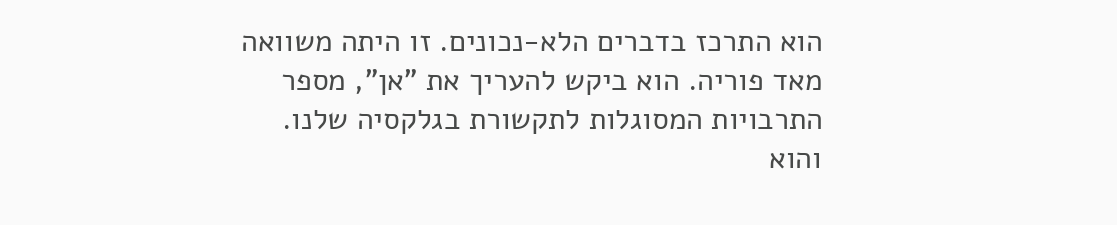הוא התרכז בדברים הלא-נכונים. זו היתה משוואה מאד פוריה. הוא ביקש להעריך את "אן", מספר התרבויות המסוגלות לתקשורת בגלקסיה שלנו. והוא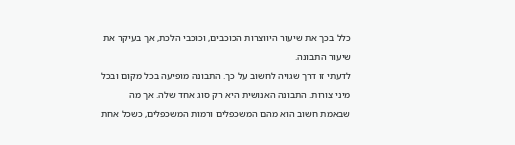כלל בכך את שיעור היווצרות הכוכבים, וכוכבי הלכת, אך בעיקר את שיעור התבונה.
לדעתי זו דרך שגויה לחשוב על כך. התבונה מופיעה בכל מקום ובכל מיני צורות. התבונה האנושית היא רק סוג אחד שלה. אך מה שבאמת חשוב הוא מהם המשכפלים ורמות המשכפלים, כשכל אחת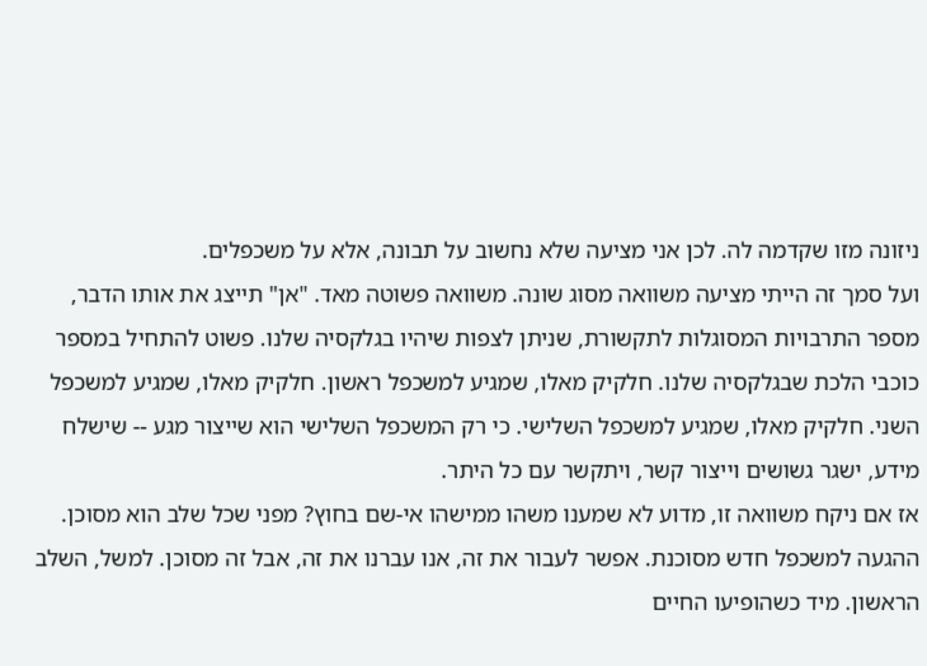ניזונה מזו שקדמה לה. לכן אני מציעה שלא נחשוב על תבונה, אלא על משכפלים.
ועל סמך זה הייתי מציעה משוואה מסוג שונה. משוואה פשוטה מאד. "אן" תייצג את אותו הדבר, מספר התרבויות המסוגלות לתקשורת, שניתן לצפות שיהיו בגלקסיה שלנו. פשוט להתחיל במספר כוכבי הלכת שבגלקסיה שלנו. חלקיק מאלו, שמגיע למשכפל ראשון. חלקיק מאלו, שמגיע למשכפל השני. חלקיק מאלו, שמגיע למשכפל השלישי. כי רק המשכפל השלישי הוא שייצור מגע -- שישלח מידע, ישגר גשושים וייצור קשר, ויתקשר עם כל היתר.
אז אם ניקח משוואה זו, מדוע לא שמענו משהו ממישהו אי-שם בחוץ? מפני שכל שלב הוא מסוכן. ההגעה למשכפל חדש מסוכנת. אפשר לעבור את זה, אנו עברנו את זה, אבל זה מסוכן. למשל, השלב הראשון. מיד כשהופיעו החיים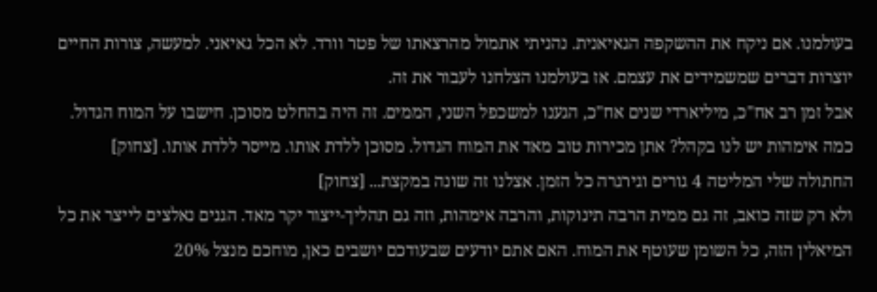בעולמנו. אם ניקח את ההשקפה הגאיאנית. נהניתי אתמול מהרצאתו של פטר וורד. לא הכל גאיאני. למעשה, צורות החיים יוצרות דברים שמשמידים את עצמם. אז בעולמנו הצלחנו לעבור את זה.
אבל זמן רב אח"כ, מיליארדי שנים אח"כ, הגענו למשכפל השני, הממים. זה היה בהחלט מסוכן. חישבו על המוח הגדול. כמה אימהות יש לנו בקהל? אתן מכירות טוב מאד את המוח הגדול. מסוכן ללדת אותו. מייסר ללדת אותו. [צחוק] החתולה שלי המליטה 4 גורים וגירגרה כל הזמן. אצלנו זה שונה במקצת... [צחוק]
ולא רק שזה כואב, זה גם ממית הרבה תינוקות, והרבה אימהות, וזה גם תהליך-ייצור יקר מאד. הגנים נאלצים לייצר את כל המיאלין הזה, כל השומן שעוטף את המוח. האם אתם יודעים שבעודכם יושבים כאן, מוחכם מנצל 20%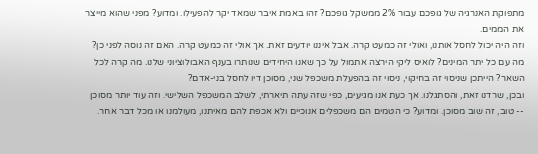מתפוקת האנרגיה של גופכם עבור 2% ממשקל גופכם? זהו באמת איבר שמאד יקר להפעילו. ומדוע? מפני שהוא מייצר את הממים.
וזה היה יכול לחסל אותנו, ואולי זה כמעט קרה. אבל איננו יודעים זאת. אך אולי זה כמעט קרה. האם זה נוסה לפני כן? מה עם כל יתר המינים? לואיס ליקי הירצה אתמול על כך שאנו היחידים שנותרו בענף האבולוציוני שלנו. מה קרה לכל השאר? הייתכן שניסוי זה בחיקוי, ניסוי זה בהפעלת משכפל שני, מסוכן דיו לחסל בני-אדם?
ובכן, שרדנו זאת, והסתגלנו. אך כעת אנו מגיעים, כפי שזה עתה תיארתי, לשלב המשכפל השלישי. וזה עוד יותר מסוכן -- טוב, זה שוב מסוכן. ומדוע? כי הטמים הם משכפלים אנוכיים ולא אכפת להם מאיתנו, מעולמנו או מכל דבר אחר.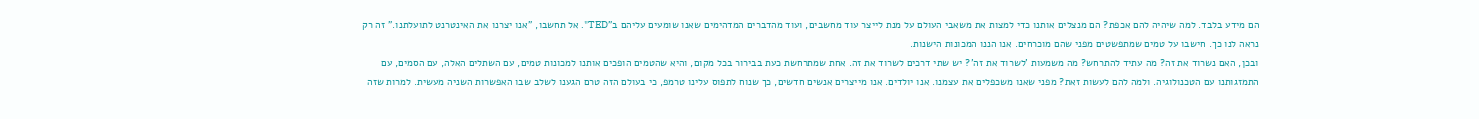הם מידע בלבד. למה שיהיה להם אכפת? הם מנצלים אותנו כדי למצות את משאבי העולם על מנת לייצר עוד מחשבים, ועוד מהדברים המדהימים שאנו שומעים עליהם ב"TED". אל תחשבו, "אנו יצרנו את האינטרנט לתועלתנו." זה רק נראה לנו כך. חישבו על טמים שמתפשטים מפני שהם מוכרחים. אנו הננו המכונות הישנות.
ובכן, האם נשרוד את זה? מה עתיד להתרחש? מה משמעות 'לשרוד את זה'? יש שתי דרכים לשרוד את זה. אחת שמתרחשת כעת בבירור בכל מקום, והיא שהטמים הופכים אותנו למכונות טמים, עם השתלים האלה, עם הסמים, עם התמזגותנו עם הטכנולוגיה. ולמה להם לעשות זאת? מפני שאנו משכפלים את עצמנו. אנו יולדים. אנו מייצרים אנשים חדשים, כך שנוח לתפוס עלינו טרמפ, כי בעולם הזה טרם הגענו לשלב שבו האפשרות השניה מעשית. למרות שזה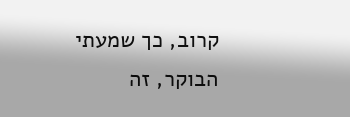קרוב, כך שמעתי הבוקר, זה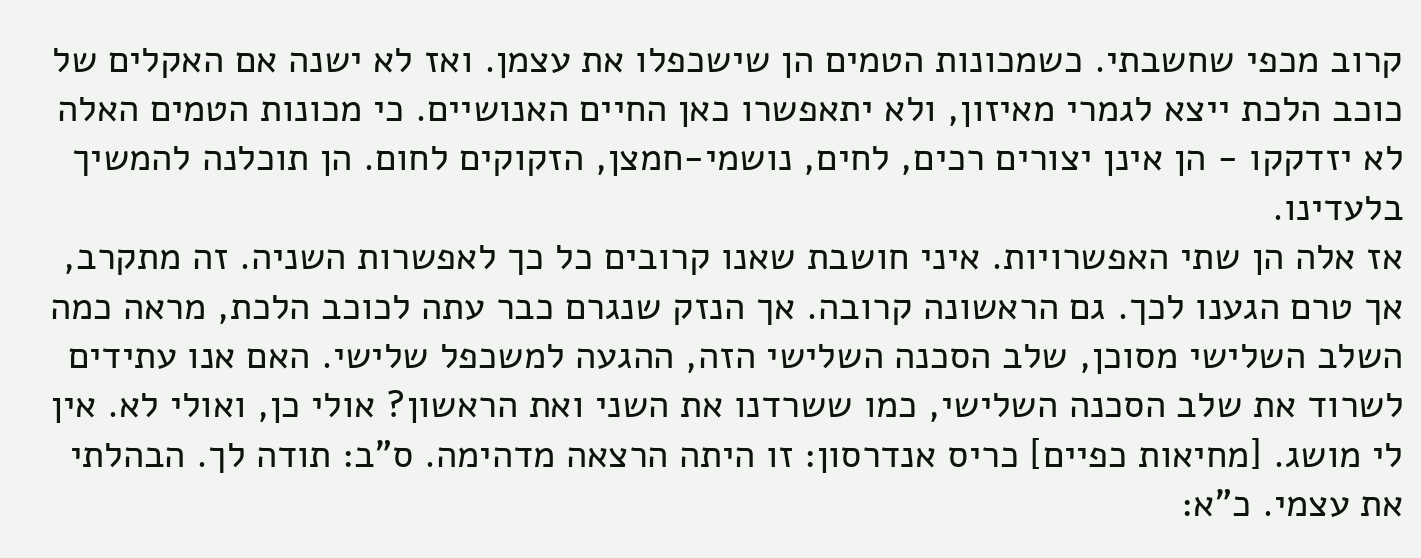קרוב מכפי שחשבתי. כשמכונות הטמים הן שישכפלו את עצמן. ואז לא ישנה אם האקלים של כוכב הלכת ייצא לגמרי מאיזון, ולא יתאפשרו כאן החיים האנושיים. כי מכונות הטמים האלה לא יזדקקו - הן אינן יצורים רכים, לחים, נושמי-חמצן, הזקוקים לחום. הן תוכלנה להמשיך בלעדינו.
אז אלה הן שתי האפשרויות. איני חושבת שאנו קרובים כל כך לאפשרות השניה. זה מתקרב, אך טרם הגענו לכך. גם הראשונה קרובה. אך הנזק שנגרם כבר עתה לכוכב הלכת, מראה כמה השלב השלישי מסוכן, שלב הסכנה השלישי הזה, ההגעה למשכפל שלישי. האם אנו עתידים לשרוד את שלב הסכנה השלישי, כמו ששרדנו את השני ואת הראשון? אולי כן, ואולי לא. אין לי מושג. [מחיאות כפיים] כריס אנדרסון: זו היתה הרצאה מדהימה. ס"ב: תודה לך. הבהלתי את עצמי. כ"א: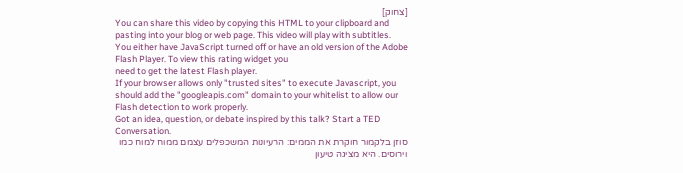[צחוק]
You can share this video by copying this HTML to your clipboard and pasting into your blog or web page. This video will play with subtitles.
You either have JavaScript turned off or have an old version of the Adobe Flash Player. To view this rating widget you
need to get the latest Flash player.
If your browser allows only "trusted sites" to execute Javascript, you should add the "googleapis.com" domain to your whitelist to allow our Flash detection to work properly.
Got an idea, question, or debate inspired by this talk? Start a TED Conversation.
סוזן בלקמור חוקרת את הממים: הרעיונות המשכפלים עצמם ממוח למוח כמו וירוסים. היא מציגה טיעון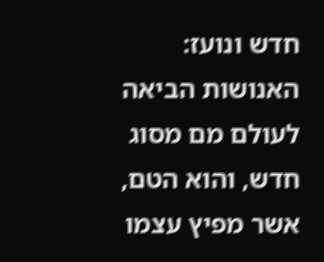חדש ונועז: האנושות הביאה לעולם מם מסוג חדש, והוא הטם, אשר מפיץ עצמו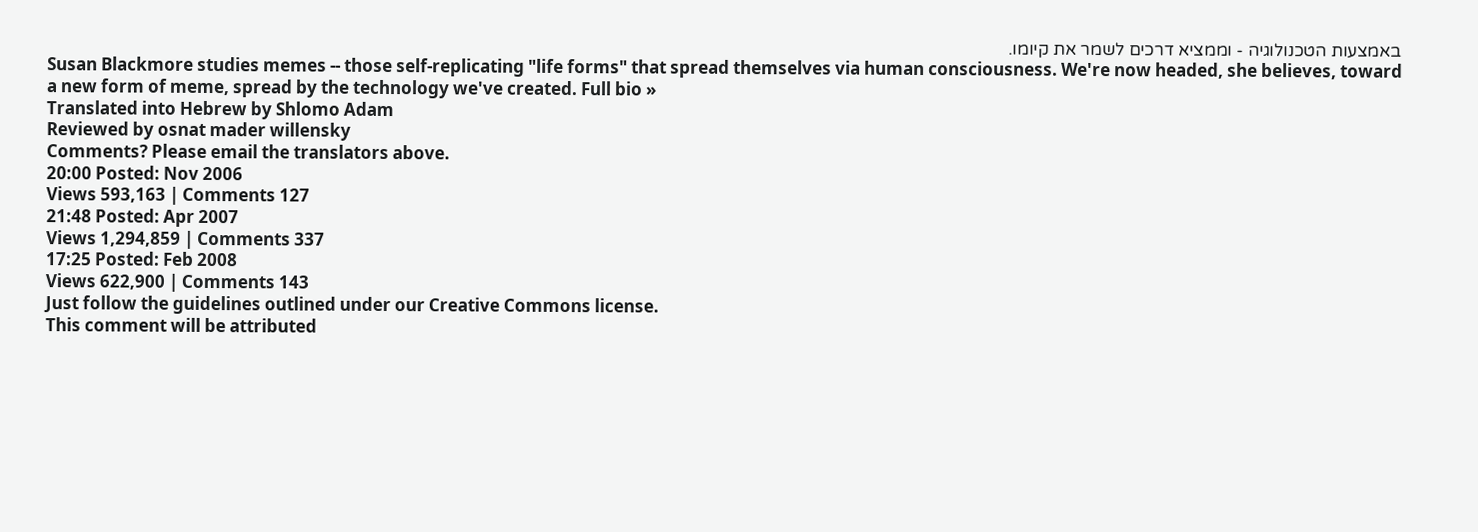באמצעות הטכנולוגיה - וממציא דרכים לשמר את קיומו.
Susan Blackmore studies memes -- those self-replicating "life forms" that spread themselves via human consciousness. We're now headed, she believes, toward a new form of meme, spread by the technology we've created. Full bio »
Translated into Hebrew by Shlomo Adam
Reviewed by osnat mader willensky
Comments? Please email the translators above.
20:00 Posted: Nov 2006
Views 593,163 | Comments 127
21:48 Posted: Apr 2007
Views 1,294,859 | Comments 337
17:25 Posted: Feb 2008
Views 622,900 | Comments 143
Just follow the guidelines outlined under our Creative Commons license.
This comment will be attributed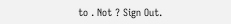to . Not ? Sign Out.